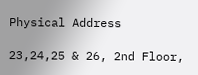Physical Address

23,24,25 & 26, 2nd Floor,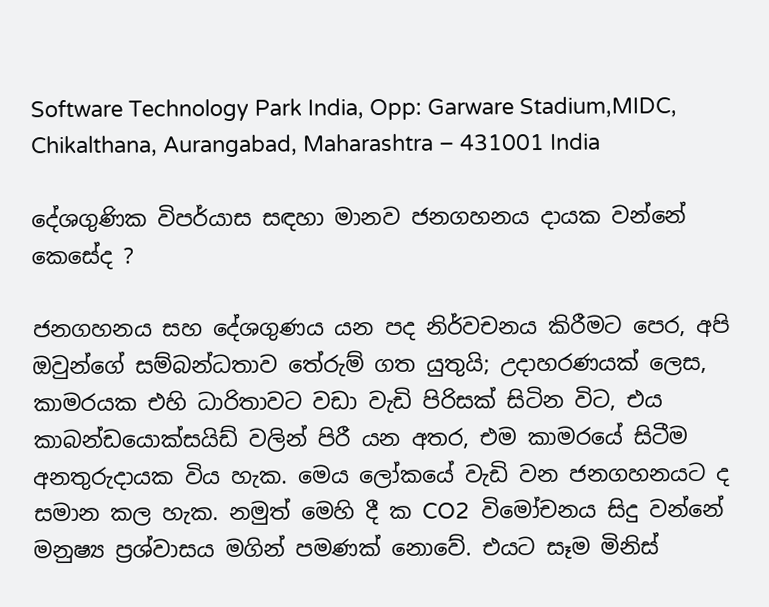Software Technology Park India, Opp: Garware Stadium,MIDC, Chikalthana, Aurangabad, Maharashtra – 431001 India

දේශගුණික විපර්යාස සඳහා මානව ජනගහනය දායක වන්නේ කෙසේද ?

ජනගහනය සහ දේශගුණය යන පද නිර්වචනය කිරීමට පෙර, අපි ඔවුන්ගේ සම්බන්ධතාව තේරුම් ගත යුතුයි; උදාහරණයක් ලෙස, කාමරයක එහි ධාරිතාවට වඩා වැඩි පිරිසක් සිටින විට, එය කාබන්ඩයොක්සයිඩ් වලින් පිරී යන අතර, එම කාමරයේ සිටීම අනතුරුදායක විය හැක. මෙය ලෝකයේ වැඩි වන ජනගහනයට ද සමාන කල හැක. නමුත් මෙහි දී ක CO2  විමෝචනය සිදු වන්නේ මනුෂ්‍ය ප්‍රශ්වාසය මගින් පමණක් නොවේ. එයට සෑම මිනිස්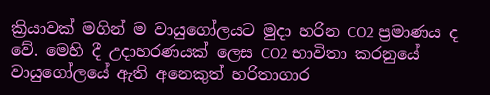ක්‍රියාවක් මගින් ම වායුගෝලයට මුදා හරින CO2 ප්‍රමාණය ද වේ. මෙහි දී උදාහරණයක් ලෙස CO2 භාවිතා කරනුයේ වායුගෝලයේ ඇති අනෙකුත් හරිතාගාර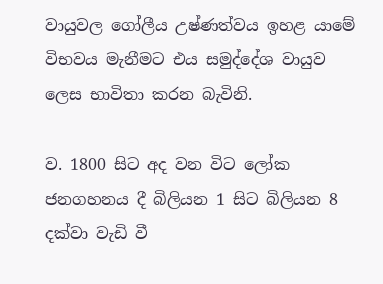වායුවල ගෝලීය උෂ්ණත්වය ඉහළ යාමේ විභවය මැනීමට එය සමුද්දේශ වායුව ලෙස භාවිතා කරන බැවිනි.

ව. 1800 සිට අද වන විට ලෝක ජනගහනය දී බිලියන 1 සිට බිලියන 8 දක්වා වැඩි වී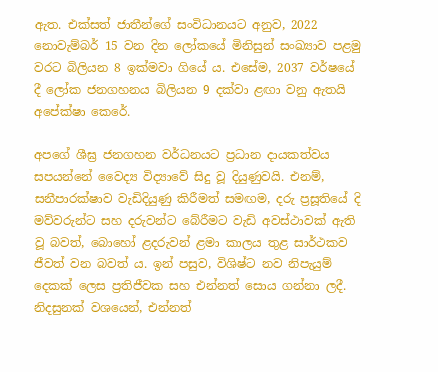ඇත. එක්සත් ජාතීන්ගේ සංවිධානයට අනුව, 2022 නොවැම්බර් 15 වන දින ලෝකයේ මිනිසුන් සංඛ්‍යාව පළමු වරට බිලියන 8 ඉක්මවා ගියේ ය. එසේම, 2037 වර්ෂයේ දී ලෝක ජනගහනය බිලියන 9 දක්වා ළඟා වනු ඇතයි අපේක්ෂා කෙරේ.

අපගේ ශීඝ්‍ර ජනගහන වර්ධනයට ප්‍රධාන දායකත්වය සපයන්නේ වෛද්‍ය විද්‍යාවේ සිදු වූ දියුණුවයි. එනම්,  සනීපාරක්ෂාව වැඩිදියුණු කිරීමත් සමඟම, දරු ප්‍රසූතියේ දි මව්වරුන්ට සහ දරුවන්ට බේරීමට වැඩි අවස්ථාවක් ඇති වූ බවත්, බොහෝ ළදරුවන් ළමා කාලය තුළ සාර්ථකව ජීවත් වන බවත් ය. ඉන් පසුව, විශිෂ්ට නව නිපැයුම් දෙකක් ලෙස ප්‍රතිජීවක සහ එන්නත් සොය ගන්නා ලදී. නිදසුනක් වශයෙන්, එන්නත්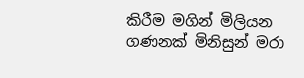කිරීම මගින් මිලියන ගණනක් මිනිසුන් මරා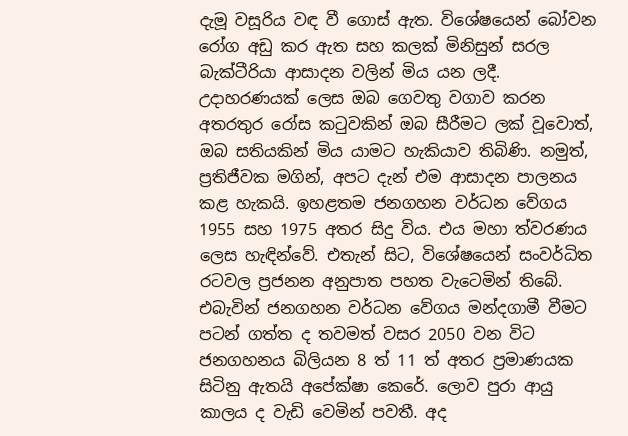දැමූ වසූරිය වඳ වී ගොස් ඇත. විශේෂයෙන් බෝවන රෝග අඩු කර ඇත සහ කලක් මිනිසුන් සරල බැක්ටීරියා ආසාදන වලින් මිය යන ලදී. උදාහරණයක් ලෙස ඔබ ගෙවතු වගාව කරන අතරතුර රෝස කටුවකින් ඔබ සීරීමට ලක් වූවොත්, ඔබ සතියකින් මිය යාමට හැකියාව තිබිණි. නමුත්, ප්‍රතිජීවක මගින්, අපට දැන් එම ආසාදන පාලනය කළ හැකයි. ඉහළතම ජනගහන වර්ධන වේගය 1955 සහ 1975 අතර සිදු විය. එය මහා ත්වරණය ලෙස හැඳින්වේ. එතැන් සිට, විශේෂයෙන් සංවර්ධිත රටවල ප්‍රජනන අනුපාත පහත වැටෙමින් තිබේ. එබැවින් ජනගහන වර්ධන වේගය මන්දගාමී වීමට පටන් ගත්ත ද තවමත් වසර 2050 වන විට ජනගහනය බිලියන 8 ත් 11 ත් අතර ප්‍රමාණයක සිටිනු ඇතයි අපේක්ෂා කෙරේ. ලොව පුරා ආයු කාලය ද වැඩි වෙමින් පවතී. අද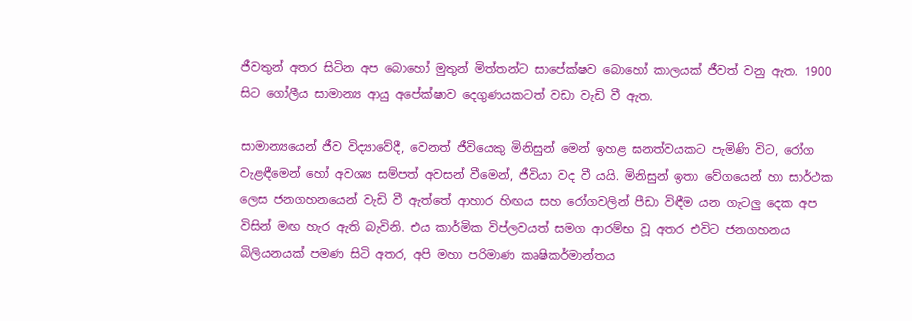ජීවතුන් අතර සිටින අප බොහෝ මුතුන් මිත්තන්ට සාපේක්ෂව බොහෝ කාලයක් ජීවත් වනු ඇත. 1900 සිට ගෝලීය සාමාන්‍ය ආයු අපේක්ෂාව දෙගුණයකටත් වඩා වැඩි වී ඇත.

සාමාන්‍යයෙන් ජීව විද්‍යාවේදී, වෙනත් ජීවියෙකු මිනිසුන් මෙන් ඉහළ ඝනත්වයකට පැමිණි විට, රෝග වැළඳීමෙන් හෝ අවශ්‍ය සම්පත් අවසන් වීමෙන්, ජීවියා වද වී යයි. මිනිසුන් ඉතා වේගයෙන් හා සාර්ථක ලෙස ජනගහනයෙන් වැඩි වී ඇත්තේ ආහාර හිඟය සහ රෝගවලින් පීඩා විඳීම යන ගැටලු දෙක අප විසින් මඟ හැර ඇති බැවිනි. එය කාර්මික විප්ලවයත් සමග ආරම්භ වූ අතර එවිට ජනගහනය බිලියනයක් පමණ සිටි අතර, අපි මහා පරිමාණ කෘෂිකර්මාන්තය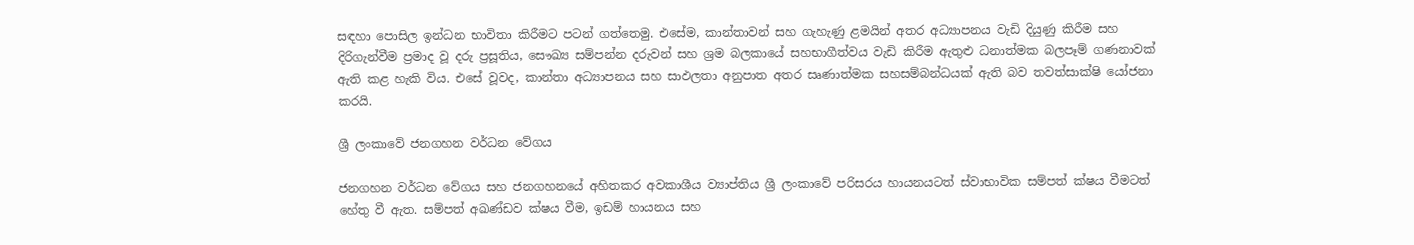සඳහා පොසිල ඉන්ධන භාවිතා කිරීමට පටන් ගත්තෙමු. එසේම, කාන්තාවන් සහ ගැහැණු ළමයින් අතර අධ්‍යාපනය වැඩි දියුණු කිරීම සහ දිරිගැන්වීම ප්‍රමාද වූ දරු ප්‍රසූතිය, සෞඛ්‍ය සම්පන්න දරුවන් සහ ශ්‍රම බලකායේ සහභාගීත්වය වැඩි කිරීම ඇතුළු ධනාත්මක බලපෑම් ගණනාවක් ඇති කළ හැකි විය. එසේ වූවද, කාන්තා අධ්‍යාපනය සහ සාඵලතා අනුපාත අතර සෘණාත්මක සහසම්බන්ධයක් ඇති බව තවත්සාක්ෂි යෝජනා කරයි.

ශ්‍රී ලංකාවේ ජනගහන වර්ධන වේගය

ජනගහන වර්ධන වේගය සහ ජනගහනයේ අහිතකර අවකාශීය ව්‍යාප්තිය ශ්‍රී ලංකාවේ පරිසරය හායනයටත් ස්වාභාවික සම්පත් ක්ෂය වීමටත් හේතු වී ඇත. සම්පත් අඛණ්ඩව ක්ෂය වීම, ඉඩම් හායනය සහ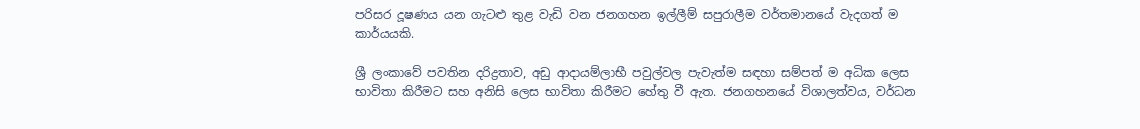පරිසර දූෂණය යන ගැට‍ළු තුළ වැඩි වන ජනගහන ඉල්ලීම් සපුරාලීම වර්තමානයේ වැදගත් ම කාර්යයකි.

ශ්‍රී ලංකාවේ පවතින දරිද්‍රතාව, අඩු ආදායම්ලාභී පවුල්වල පැවැත්ම සඳහා සම්පත් ම අධික ලෙස භාවිතා කිරීමට සහ අනිසි ලෙස භාවිතා කිරීමට හේතු වී ඇත. ජනගහනයේ විශාලත්වය, වර්ධන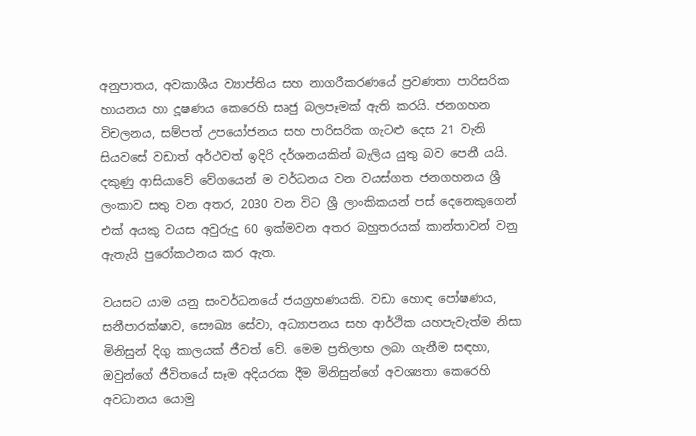අනුපාතය, අවකාශීය ව්‍යාප්තිය සහ නාගරීකරණයේ ප්‍රවණතා පාරිසරික හායනය හා දූෂණය කෙරෙහි සෘජු බලපෑමක් ඇති කරයි. ජනගහන විචලනය, සම්පත් උපයෝජනය සහ පාරිසරික ගැට‍ළු දෙස 21 වැනි සියවසේ වඩාත් අර්ථවත් ඉදිරි දර්ශනයකින් බැලිය යුතු බව පෙනී යයි. දකුණු ආසියාවේ වේගයෙන් ම වර්ධනය වන වයස්ගත ජනගහනය ශ්‍රී ලංකාව සතු වන අතර, 2030 වන විට ශ්‍රී ලාංකිකයන් පස් දෙනෙකුගෙන් එක් අයකු වයස අවුරුදු 60 ඉක්මවන අතර බහුතරයක් කාන්තාවන් වනු ඇතැයි පුරෝකථනය කර ඇත.

වයසට යාම යනු සංවර්ධනයේ ජයග්‍රහණයකි. වඩා හොඳ පෝෂණය, සනීපාරක්ෂාව, සෞඛ්‍ය සේවා, අධ්‍යාපනය සහ ආර්ථික යහපැවැත්ම නිසා මිනිසුන් දිගු කාලයක් ජීවත් වේ. මෙම ප්‍රතිලාභ ලබා ගැනීම සඳහා, ඔවුන්ගේ ජීවිතයේ සෑම අදියරක දීම මිනිසුන්ගේ අවශ්‍යතා කෙරෙහි අවධානය යොමු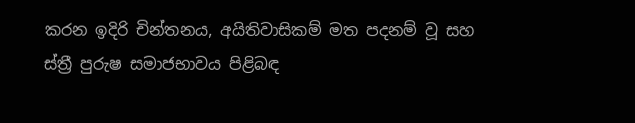කරන ඉදිරි චින්තනය, අයිතිවාසිකම් මත පදනම් වූ සහ ස්ත්‍රී පුරුෂ සමාජභාවය පිළිබඳ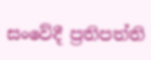සංවේදී ප්‍රතිපත්ති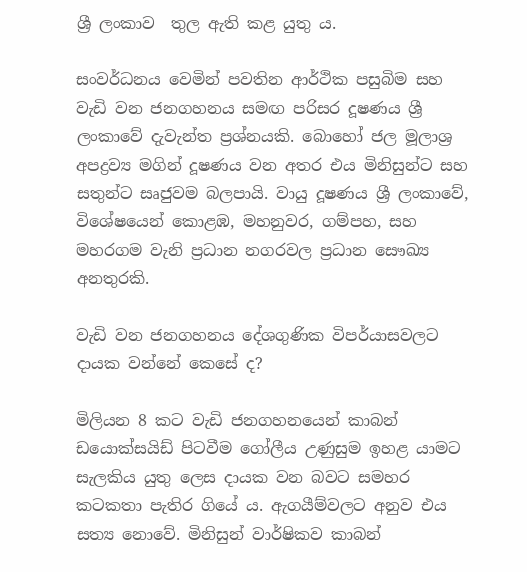ශ්‍රී ලංකාව  තුල ඇති කළ යුතු ය.

සංවර්ධනය වෙමින් පවතින ආර්ථික පසුබිම සහ වැඩි වන ජනගහනය සමඟ පරිසර දූෂණය ශ්‍රී ලංකාවේ දැවැන්ත ප්‍රශ්නයකි. බොහෝ ජල මූලාශ්‍ර අපද්‍රව්‍ය මගින් දූෂණය වන අතර එය මිනිසුන්ට සහ සතුන්ට සෘජුවම බලපායි. වායු දූෂණය ශ්‍රී ලංකාවේ, විශේෂයෙන් කොළඹ, මහනුවර, ගම්පහ, සහ මහරගම වැනි ප්‍රධාන නගරවල ප්‍රධාන සෞඛ්‍ය අනතුරකි.

වැඩි වන ජනගහනය දේශගුණික විපර්යාසවලට දායක වන්නේ කෙසේ ද?

මිලියන 8 කට වැඩි ජනගහනයෙන් කාබන් ඩයොක්සයිඩ් පිටවීම ගෝලීය උණුසුම ඉහළ යාමට සැලකිය යුතු ලෙස දායක වන බවට සමහර කටකතා පැතිර ගියේ ය. ඇගයීම්වලට අනුව එය සත්‍ය නොවේ. මිනිසුන් වාර්ෂිකව කාබන්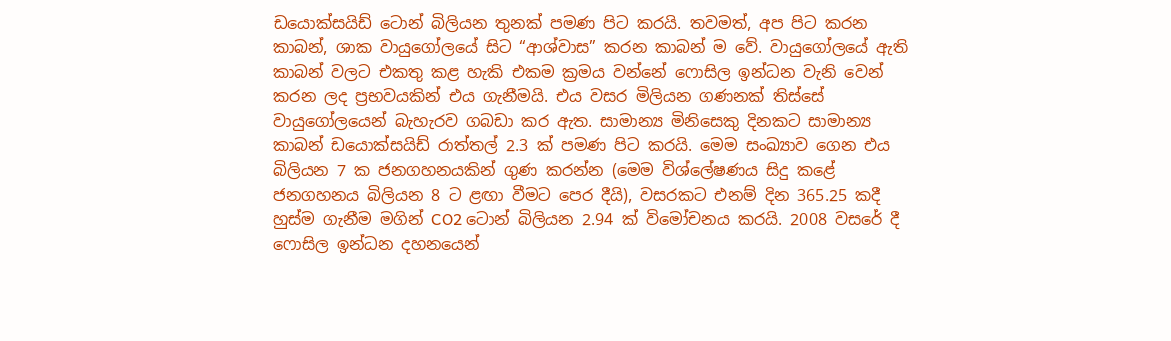ඩයොක්සයිඩ් ටොන් බිලියන තුනක් පමණ පිට කරයි. තවමත්, අප පිට කරන කාබන්, ශාක වායුගෝලයේ සිට “ආශ්වාස” කරන කාබන් ම වේ. වායුගෝලයේ ඇති කාබන් වලට එකතු කළ හැකි එකම ක්‍රමය වන්නේ ෆොසිල ඉන්ධන වැනි වෙන් කරන ලද ප්‍රභවයකින් එය ගැනීමයි. එය වසර මිලියන ගණනක් තිස්සේ වායුගෝලයෙන් බැහැරව ගබඩා කර ඇත. සාමාන්‍ය මිනිසෙකු දිනකට සාමාන්‍ය කාබන් ඩයොක්සයිඩ් රාත්තල් 2.3 ක් පමණ පිට කරයි. මෙම සංඛ්‍යාව ගෙන එය බිලියන 7 ක ජනගහනයකින් ගුණ කරන්න (මෙම විශ්ලේෂණය සිදු කළේ ජනගහනය බිලියන 8 ට ළඟා වීමට පෙර දීයි), වසරකට එනම් දින 365.25 කදී හුස්ම ගැනීම මගින් CO2 ටොන් බිලියන 2.94 ක් විමෝචනය කරයි. 2008 වසරේ දී ෆොසිල ඉන්ධන දහනයෙන්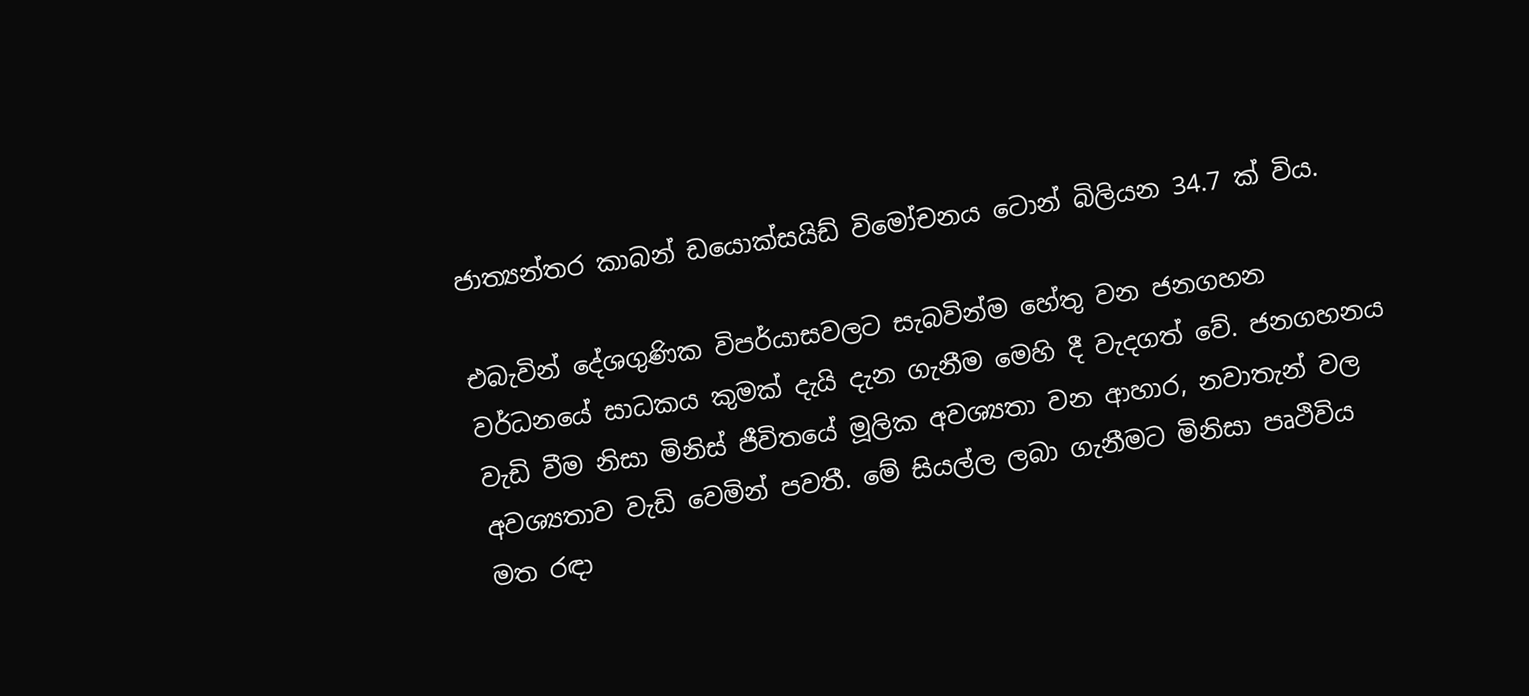ජාත්‍යන්තර කාබන් ඩයොක්සයිඩ් විමෝචනය ටොන් බිලියන 34.7 ක් විය.

එබැවින් දේශගුණික විපර්යාසවලට සැබවින්ම හේතු වන ජනගහන වර්ධනයේ සාධකය කුමක් දැයි දැන ගැනීම මෙහි දී වැදගත් වේ. ජනගහනය වැඩි වීම නිසා මිනිස් ජීවිතයේ මූලික අවශ්‍යතා වන ආහාර, නවාතැන් වල අවශ්‍යතාව වැඩි වෙමින් පවතී. මේ සියල්ල ලබා ගැනීමට මිනිසා පෘථිවිය මත රඳා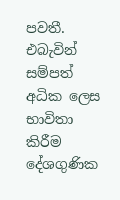පවතී. එබැවින් සම්පත් අධික ලෙස භාවිතා කිරීම දේශගුණික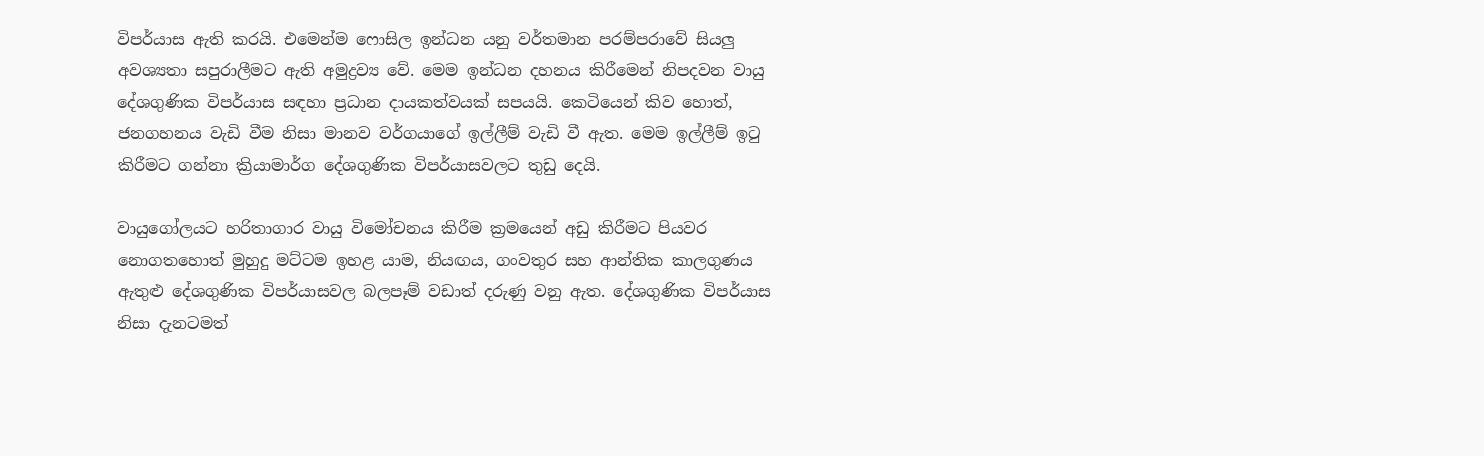විපර්යාස ඇති කරයි. එමෙන්ම ෆොසිල ඉන්ධන යනු වර්තමාන පරම්පරාවේ සියලු අවශ්‍යතා සපුරාලීමට ඇති අමුද්‍රව්‍ය වේ. මෙම ඉන්ධන දහනය කිරීමෙන් නිපදවන වායු දේශගුණික විපර්යාස සඳහා ප්‍රධාන දායකත්වයක් සපයයි. කෙටියෙන් කිව හොත්, ජනගහනය වැඩි වීම නිසා මානව වර්ගයාගේ ඉල්ලීම් වැඩි වී ඇත. මෙම ඉල්ලීම් ඉටු කිරීමට ගන්නා ක්‍රියාමාර්ග දේශගුණික විපර්යාසවලට තුඩු දෙයි.

වායුගෝලයට හරිතාගාර වායු විමෝචනය කිරීම ක්‍රමයෙන් අඩු කිරීමට පියවර නොගතහොත් මුහුදු මට්ටම ඉහළ යාම, නියඟය, ගංවතුර සහ ආන්තික කාලගුණය ඇතුළු දේශගුණික විපර්යාසවල බලපෑම් වඩාත් දරුණු වනු ඇත. දේශගුණික විපර්යාස නිසා දැනටමත්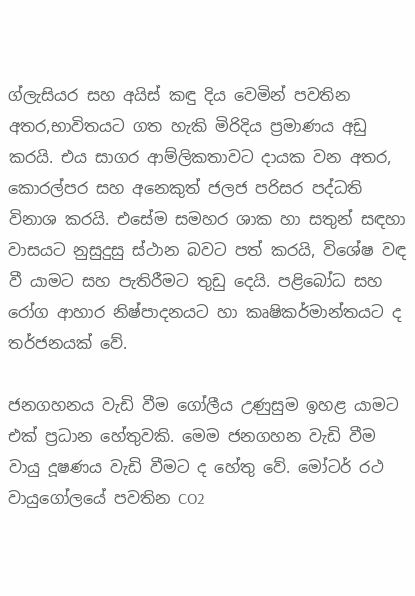ග්ලැසියර සහ අයිස් කඳු දිය වෙමින් පවතින අතර,භාවිතයට ගත හැකි මිරිදිය ප්‍රමාණය අඩු කරයි. එය සාගර ආම්ලිකතාවට දායක වන අතර, කොරල්පර සහ අනෙකුත් ජලජ පරිසර පද්ධති විනාශ කරයි. එසේම සමහර ශාක හා සතුන් සඳහා වාසයට නුසුදුසු ස්ථාන බවට පත් කරයි, විශේෂ වඳ වී යාමට සහ පැතිරීමට තුඩු දෙයි. පළිබෝධ සහ රෝග ආහාර නිෂ්පාදනයට හා කෘෂිකර්මාන්තයට ද තර්ජනයක් වේ.

ජනගහනය වැඩි වීම ගෝලීය උණුසුම ඉහළ යාමට එක් ප්‍රධාන හේතුවකි. මෙම ජනගහන වැඩි වීම වායු දූෂණය වැඩි වීමට ද හේතු වේ. මෝටර් රථ වායුගෝලයේ පවතින CO2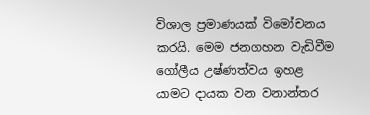විශාල ප්‍රමාණයක් විමෝචනය කරයි. මෙම ජනගහන වැඩිවීම ගෝලීය උෂ්ණත්වය ඉහළ යාමට දායක වන වනාන්තර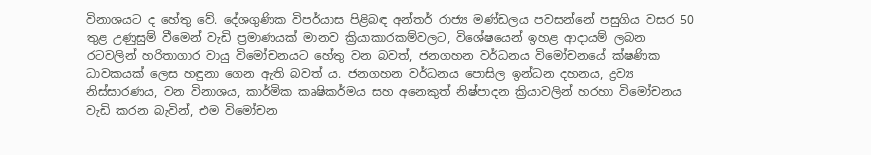විනාශයට ද හේතු වේ. දේශගුණික විපර්යාස පිළිබඳ අන්තර් රාජ්‍ය මණ්ඩලය පවසන්නේ පසුගිය වසර 50 තුළ උණුසුම් වීමෙන් වැඩි ප්‍රමාණයක් මානව ක්‍රියාකාරකම්වලට, විශේෂයෙන් ඉහළ ආදායම් ලබන රටවලින් හරිතාගාර වායු විමෝචනයට හේතු වන බවත්, ජනගහන වර්ධනය විමෝචනයේ ක්ෂණික ධාවකයක් ලෙස හඳුනා ගෙන ඇති බවත් ය. ජනගහන වර්ධනය පොසිල ඉන්ධන දහනය, ද්‍රව්‍ය නිස්සාරණය, වන විනාශය, කාර්මික කෘෂිකර්මය සහ අනෙකුත් නිෂ්පාදන ක්‍රියාවලින් හරහා විමෝචනය වැඩි කරන බැවින්, එම විමෝචන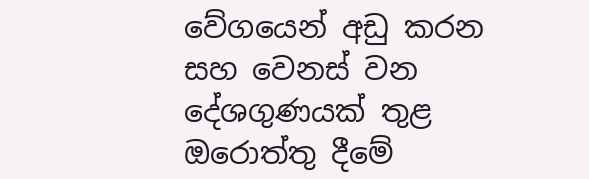වේගයෙන් අඩු කරන සහ වෙනස් වන දේශගුණයක් තුළ ඔරොත්තු දීමේ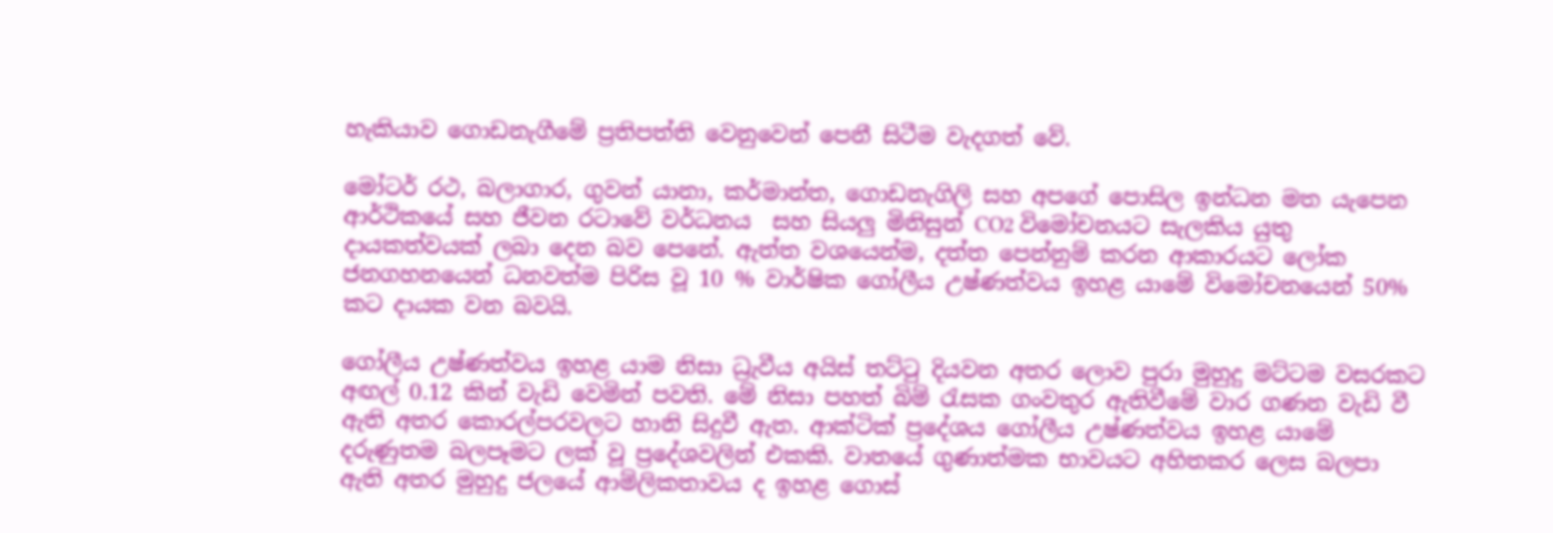හැකියාව ගොඩනැගීමේ ප්‍රතිපත්ති වෙනුවෙන් පෙනී සිටීම වැදගත් වේ.

මෝටර් රථ, බලාගාර, ගුවන් යානා, කර්මාන්ත, ගොඩනැගිලි සහ අපගේ පොසිල ඉන්ධන මත යැපෙන ආර්ථිකයේ සහ ජීවන රටාවේ වර්ධනය  සහ සියලු මිනිසුන් CO2 විමෝචනයට සැලකිය යුතු දායකත්වයක් ලබා දෙන බව පෙනේ. ඇත්ත වශයෙන්ම, දත්ත පෙන්නුම් කරන ආකාරයට ලෝක ජනගහනයෙන් ධනවත්ම පිරිස වූ 10 % වාර්ෂික ගෝලීය උෂ්ණත්වය ඉහළ යාමේ විමෝචනයෙන් 50% කට දායක වන බවයි.

ගෝලීය උෂ්ණත්වය ඉහළ යාම නිසා ධ්‍රැවීය අයිස් තට්ටු දියවන අතර ලොව පුරා මුහුදු මට්ටම වසරකට අඟල් 0.12 කින් වැඩි වෙමින් පවති. මේ නිසා පහත් බිම් රැසක ගංවතුර ඇතිවීමේ වාර ගණන වැඩි වී ඇති අතර කොරල්පරවලට හානි සිදුවී ඇත. ආක්ටික් ප්‍රදේශය ගෝලීය උෂ්ණත්වය ඉහළ යාමේ දරුණුතම බලපෑමට ලක් වූ ප්‍රදේශවලින් එකකි. වාතයේ ගුණාත්මක භාවයට අහිතකර ලෙස බලපා ඇති අතර මුහුදු ජලයේ ආම්ලිකතාවය ද ඉහළ ගොස්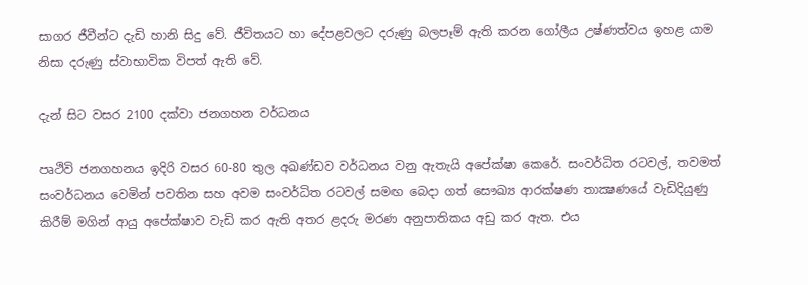සාගර ජීවීන්ට දැඩි හානි සිදු වේ. ජීවිතයට හා දේපළවලට දරුණු බලපෑම් ඇති කරන ගෝලීය උෂ්ණත්වය ඉහළ යාම නිසා දරුණු ස්වාභාවික විපත් ඇති වේ.

දැන් සිට වසර 2100 දක්වා ජනගහන වර්ධනය

පෘථිවි ජනගහනය ඉදිරි වසර 60-80 තුල අඛණ්ඩව වර්ධනය වනු ඇතැයි අපේක්ෂා කෙරේ. සංවර්ධිත රටවල්, තවමත් සංවර්ධනය වෙමින් පවතින සහ අවම සංවර්ධිත රටවල් සමඟ බෙදා ගත් සෞඛ්‍ය ආරක්ෂණ තාක්‍ෂණයේ වැඩිදියුණු කිරීම් මගින් ආයු අපේක්ෂාව වැඩි කර ඇති අතර ළදරු මරණ අනුපාතිකය අඩු කර ඇත. එය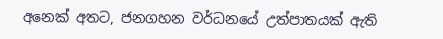අනෙක් අතට, ජනගහන වර්ධනයේ උත්පාතයක් ඇති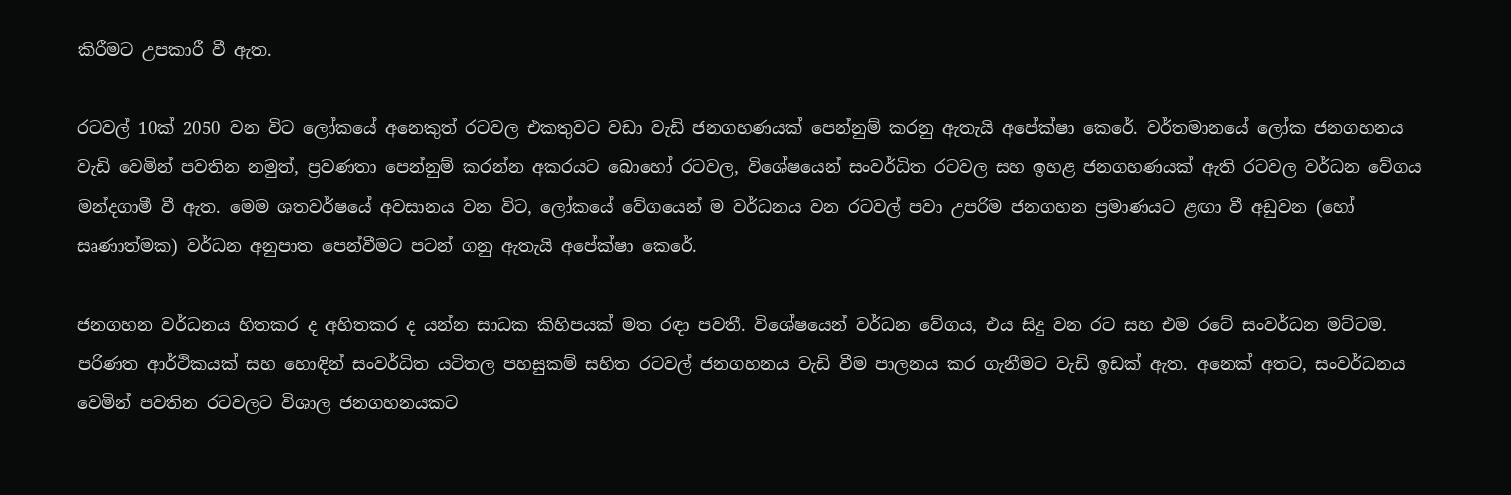කිරීමට උපකාරී වී ඇත.

රටවල් 10ක් 2050 වන විට ලෝකයේ අනෙකුත් රටවල එකතුවට වඩා වැඩි ජනගහණයක් පෙන්නුම් කරනු ඇතැයි අපේක්ෂා කෙරේ. වර්තමානයේ ලෝක ජනගහනය වැඩි වෙමින් පවතින නමුත්, ප්‍රවණතා පෙන්නුම් කරන්න අකරයට බොහෝ රටවල, විශේෂයෙන් සංවර්ධිත රටවල සහ ඉහළ ජනගහණයක් ඇති රටවල වර්ධන වේගය මන්දගාමී වී ඇත. මෙම ශතවර්ෂයේ අවසානය වන විට, ලෝකයේ වේගයෙන් ම වර්ධනය වන රටවල් පවා උපරිම ජනගහන ප්‍රමාණයට ළඟා වී අඩුවන (හෝ සෘණාත්මක) වර්ධන අනුපාත පෙන්වීමට පටන් ගනු ඇතැයි අපේක්ෂා කෙරේ.

ජනගහන වර්ධනය හිතකර ද අහිතකර ද යන්න සාධක කිහිපයක් මත රඳා පවතී. විශේෂයෙන් වර්ධන වේගය, එය සිදු වන රට සහ එම රටේ සංවර්ධන මට්ටම. පරිණත ආර්ථිකයක් සහ හොඳින් සංවර්ධිත යටිතල පහසුකම් සහිත රටවල් ජනගහනය වැඩි වීම පාලනය කර ගැනීමට වැඩි ඉඩක් ඇත. අනෙක් අතට, සංවර්ධනය වෙමින් පවතින රටවලට විශාල ජනගහනයකට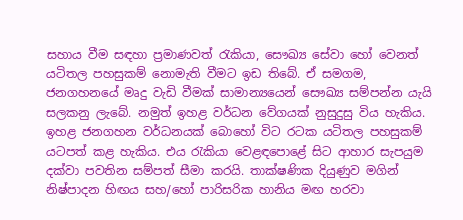සහාය වීම සඳහා ප්‍රමාණවත් රැකියා, සෞඛ්‍ය සේවා හෝ වෙනත් යටිතල පහසුකම් නොමැති වීමට ඉඩ තිබේ. ඒ සමගම, ජනගහනයේ මෘදු වැඩි වීමක් සාමාන්‍යයෙන් සෞඛ්‍ය සම්පන්න යැයි සලකනු ලැබේ. නමුත් ඉහළ වර්ධන වේගයක් නුසුදුසු විය හැකිය. ඉහළ ජනගහන වර්ධනයක් බොහෝ විට රටක යටිතල පහසුකම් යටපත් කළ හැකිය. එය රැකියා වෙළඳපොළේ සිට ආහාර සැපයුම දක්වා පවතින සම්පත් සීමා කරයි. තාක්ෂණික දියුණුව මගින් නිෂ්පාදන හිඟය සහ/හෝ පාරිසරික හානිය මඟ හරවා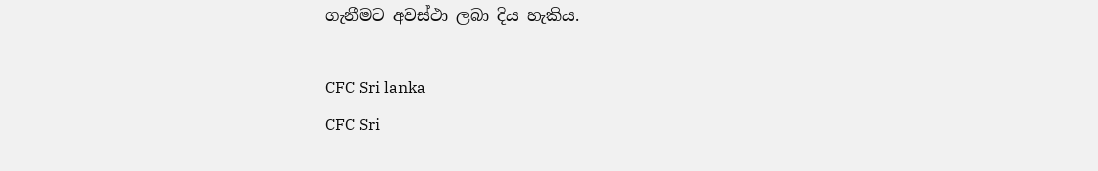ගැනීමට අවස්ථා ලබා දිය හැකිය.

CFC Sri lanka
CFC Sri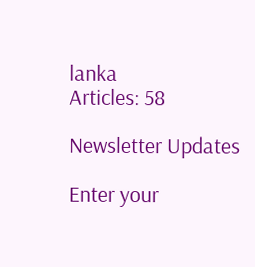lanka
Articles: 58

Newsletter Updates

Enter your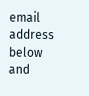email address below and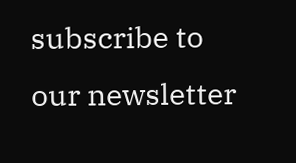subscribe to our newsletter